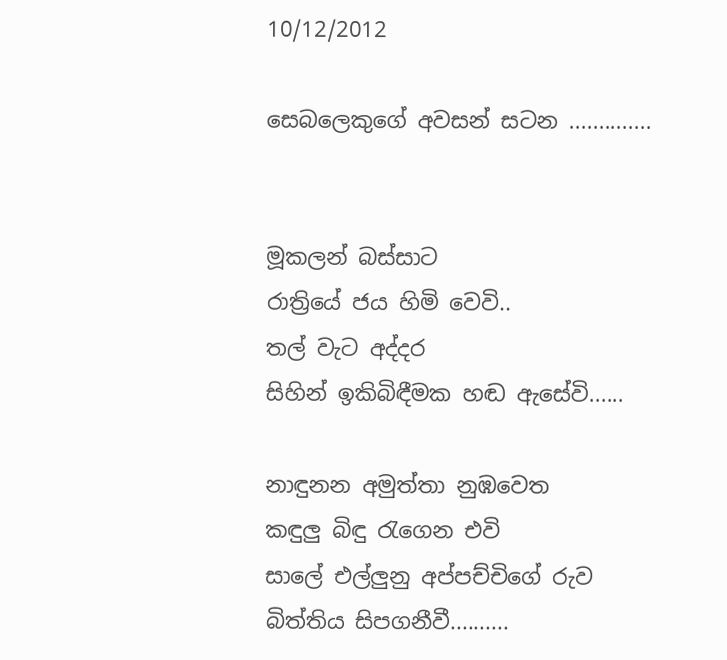10/12/2012

සෙබලෙකුගේ අවසන් සටන ..............


මූකලන් බස්සාට
රාත්‍රියේ ජය හිමි වෙවි..
තල් වැට අද්දර
සිහින් ඉකිබිඳීමක හඬ ඇසේවි......

නාඳුනන අමුත්තා නුඹවෙත
කඳුලු බිඳු රැගෙන එවි
සාලේ එල්ලුනු අප්පච්චිගේ රුව
බිත්තිය සිපගනීවී..........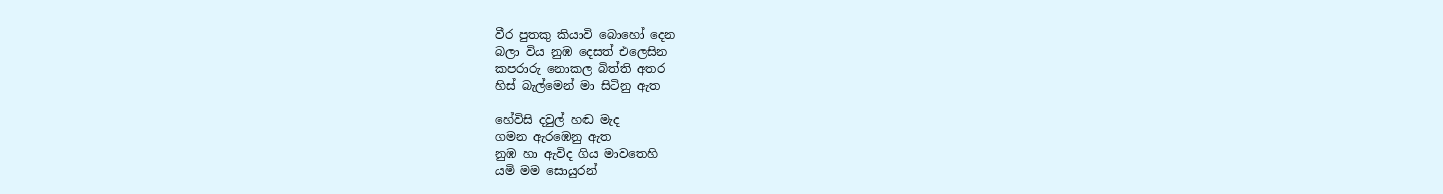වීර පුතකු කියාවි බොහෝ දෙන
බලා විය නුඹ දෙසත් එලෙසින
කපරාරු නොකල බිත්ති අතර
හිස් බැල්මෙන් මා සිටිනු ඇත

හේවිසි දවුල් හඬ මැද
ගමන ඇරඹෙනු ඇත
නුඹ හා ඇවිද ගිය මාවතෙහි
යමි මම සොයුරන්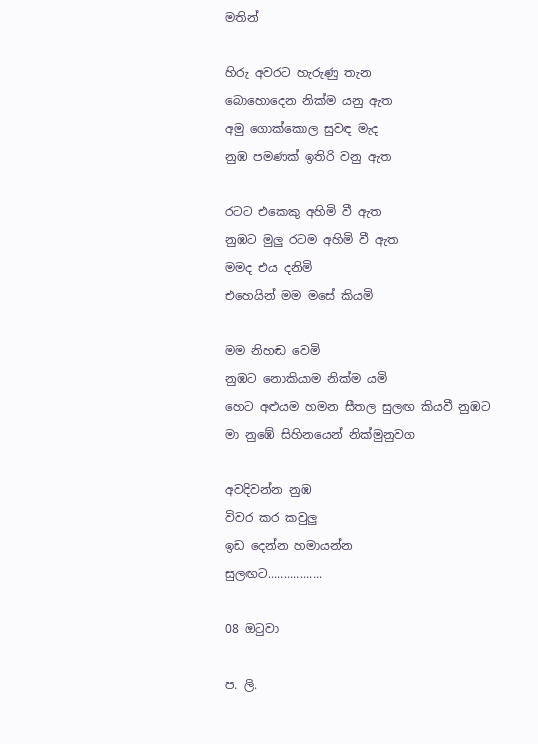මතින්

හිරු අවරට හැරුණු තැන
බොහොදෙන නික්ම යනු ඇත
අමු ගොක්කොල සුවඳ මැද
නුඹ පමණක් ඉතිරි වනු ඇත

රටට එකෙකු අහිමි වී ඇත
නුඹට මුලු රටම අහිමි වී ඇත
මමද එය දනිමි
එහෙයින් මම මසේ කියමි

මම නිහඬ වෙමි
නුඹට නොකියාම නික්ම යමි
හෙට අළුයම හමන සීතල සුලඟ කියවී නුඹට
මා නුඹේ සිහිනයෙන් නික්මුනුවග

අවදිවන්න නුඹ
විවර කර කවුලු
ඉඩ දෙන්න හමායන්න
සුලඟට.................

08 ඔටුවා

ප. ලි.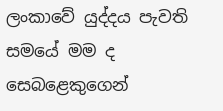ලංකාවේ යුද්දය පැවති සමයේ මම ද සෙබළෙකුගෙන්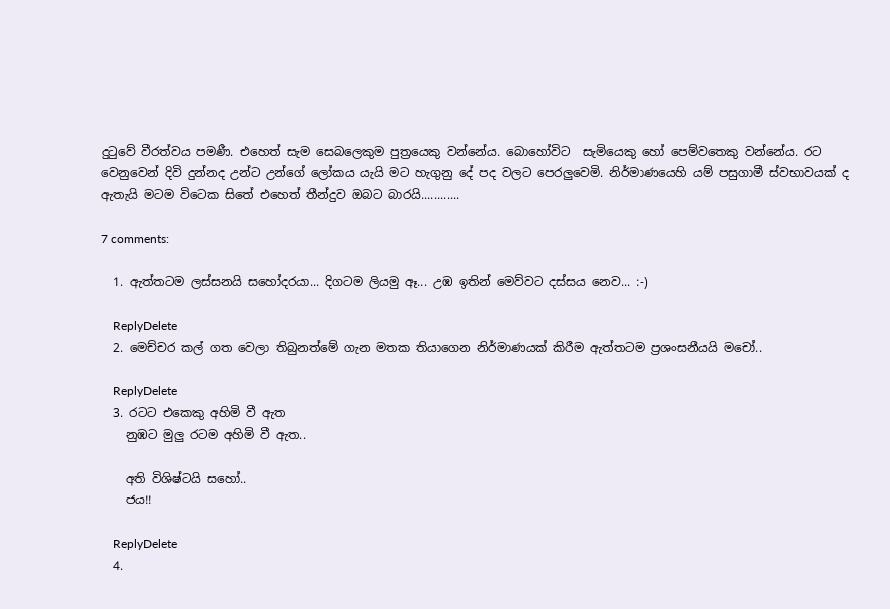දුටුවේ වීරත්වය පමණී. එහෙත් සැම සෙබලෙකුම පුත්‍රයෙකු වන්නේය. බොහෝවිට  සැමියෙකු හෝ පෙම්වතෙකු වන්නේය. රට වෙනුවෙන් දිවි දුන්නද උන්ට උන්ගේ ලෝකය යැයි මට හැගුනු දේ පද වලට පෙරලුවෙමි. නිර්මාණයෙහි යම් පසුගාමී ස්වභාවයක් ද ඇතැයි මටම විටෙක සිතේ එහෙත් තීන්දුව ඔබට බාරයි............

7 comments:

  1. ඇත්තටම ලස්සනයි සහෝදරයා... දිගටම ලියමු ඈ... උඹ ඉතින් මෙව්වට දස්සය නෙව... :-)

    ReplyDelete
  2. මෙච්චර කල් ගත වෙලා තිබුනත්මේ ගැන මතක තියාගෙන නිර්මාණයක් කිරීම ඇත්තටම ප්‍රශංසනීයයි මචෝ..

    ReplyDelete
  3. රටට එකෙකු අහිමි වී ඇත
    නුඹට මුලු රටම අහිමි වී ඇත..

    අති විශිෂ්ටයි සහෝ..
    ජය!!

    ReplyDelete
  4.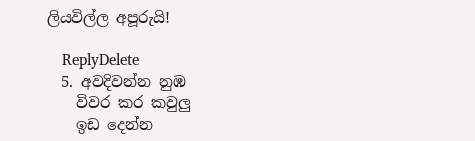ලියවිල්ල අපූරුයි!

    ReplyDelete
  5. අවදිවන්න නුඹ
    විවර කර කවුලු
    ඉඩ දෙන්න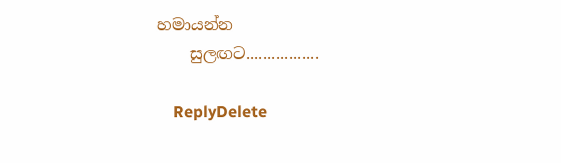හමායන්න
    සුලඟට.................

    ReplyDelete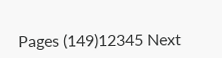Pages (149)12345 Next